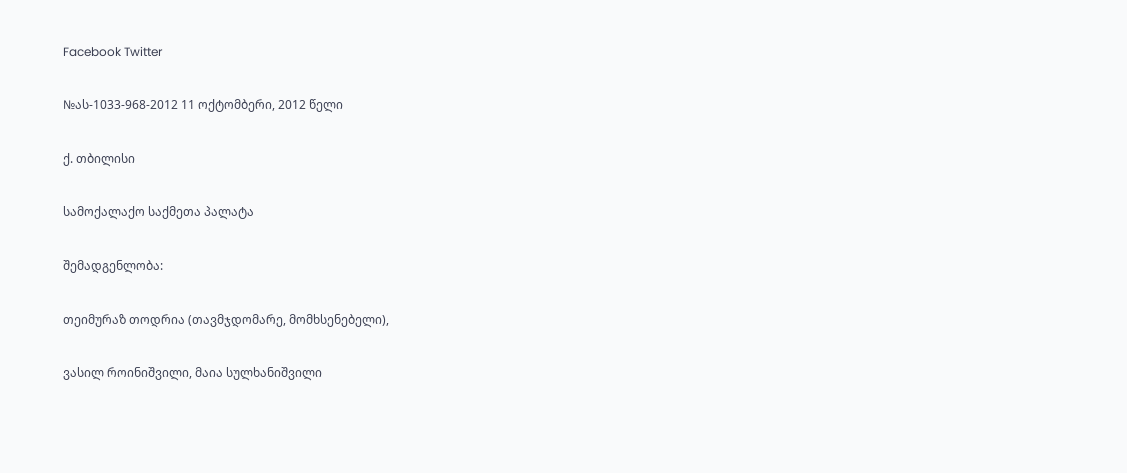Facebook Twitter

№ას-1033-968-2012 11 ოქტომბერი, 2012 წელი

ქ. თბილისი

სამოქალაქო საქმეთა პალატა

შემადგენლობა:

თეიმურაზ თოდრია (თავმჯდომარე, მომხსენებელი),

ვასილ როინიშვილი, მაია სულხანიშვილი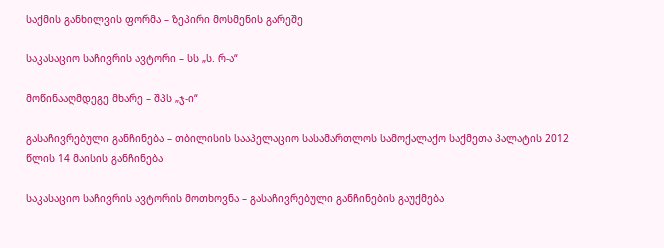საქმის განხილვის ფორმა – ზეპირი მოსმენის გარეშე

საკასაციო საჩივრის ავტორი – სს „ს. რ-ა“

მოწინააღმდეგე მხარე – შპს „ჯ-ი“

გასაჩივრებული განჩინება – თბილისის სააპელაციო სასამართლოს სამოქალაქო საქმეთა პალატის 2012 წლის 14 მაისის განჩინება

საკასაციო საჩივრის ავტორის მოთხოვნა – გასაჩივრებული განჩინების გაუქმება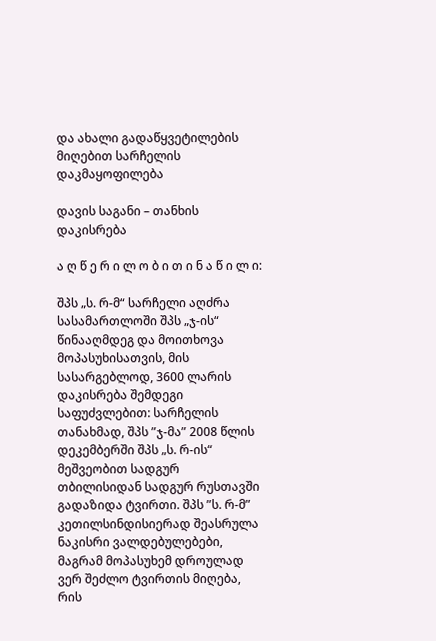და ახალი გადაწყვეტილების მიღებით სარჩელის დაკმაყოფილება

დავის საგანი – თანხის დაკისრება

ა ღ წ ე რ ი ლ ო ბ ი თ ი ნ ა წ ი ლ ი:

შპს „ს. რ-მ“ სარჩელი აღძრა სასამართლოში შპს „ჯ-ის“ წინააღმდეგ და მოითხოვა მოპასუხისათვის, მის სასარგებლოდ, 3600 ლარის დაკისრება შემდეგი საფუძვლებით: სარჩელის თანახმად, შპს ”ჯ-მა” 2008 წლის დეკემბერში შპს „ს. რ-ის“ მეშვეობით სადგურ თბილისიდან სადგურ რუსთავში გადაზიდა ტვირთი. შპს ”ს. რ-მ” კეთილსინდისიერად შეასრულა ნაკისრი ვალდებულებები, მაგრამ მოპასუხემ დროულად ვერ შეძლო ტვირთის მიღება, რის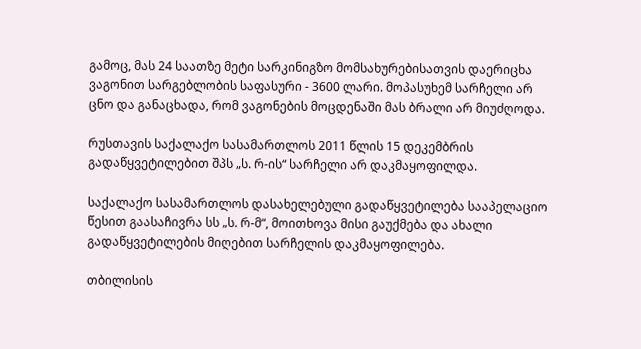გამოც, მას 24 საათზე მეტი სარკინიგზო მომსახურებისათვის დაერიცხა ვაგონით სარგებლობის საფასური - 3600 ლარი. მოპასუხემ სარჩელი არ ცნო და განაცხადა, რომ ვაგონების მოცდენაში მას ბრალი არ მიუძღოდა.

რუსთავის საქალაქო სასამართლოს 2011 წლის 15 დეკემბრის გადაწყვეტილებით შპს „ს. რ-ის“ სარჩელი არ დაკმაყოფილდა.

საქალაქო სასამართლოს დასახელებული გადაწყვეტილება სააპელაციო წესით გაასაჩივრა სს „ს. რ-მ“, მოითხოვა მისი გაუქმება და ახალი გადაწყვეტილების მიღებით სარჩელის დაკმაყოფილება.

თბილისის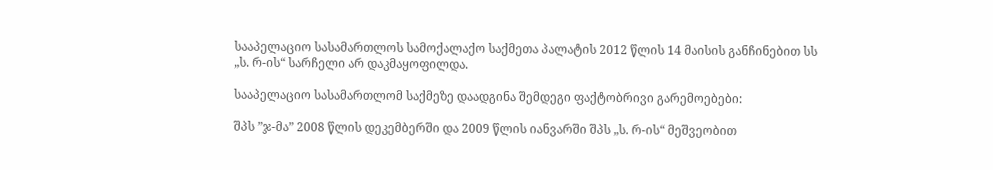სააპელაციო სასამართლოს სამოქალაქო საქმეთა პალატის 2012 წლის 14 მაისის განჩინებით სს „ს. რ-ის“ სარჩელი არ დაკმაყოფილდა.

სააპელაციო სასამართლომ საქმეზე დაადგინა შემდეგი ფაქტობრივი გარემოებები:

შპს ”ჯ-მა” 2008 წლის დეკემბერში და 2009 წლის იანვარში შპს „ს. რ-ის“ მეშვეობით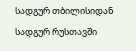სადგურ თბილისიდან სადგურ რუსთავში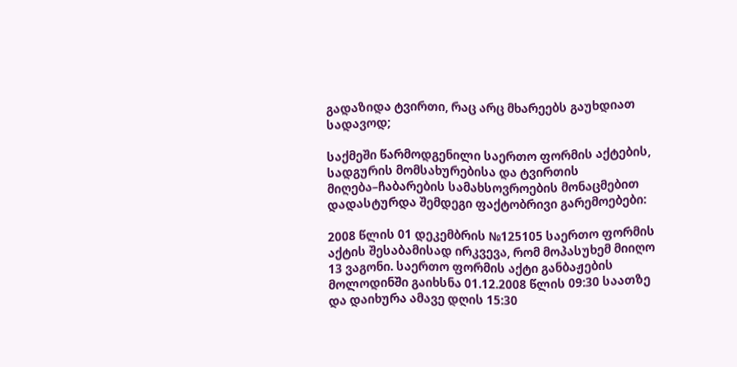გადაზიდა ტვირთი, რაც არც მხარეებს გაუხდიათ სადავოდ;

საქმეში წარმოდგენილი საერთო ფორმის აქტების, სადგურის მომსახურებისა და ტვირთის მიღება–ჩაბარების სამახსოვროების მონაცმებით დადასტურდა შემდეგი ფაქტობრივი გარემოებები:

2008 წლის 01 დეკემბრის №125105 საერთო ფორმის აქტის შესაბამისად ირკვევა, რომ მოპასუხემ მიიღო 13 ვაგონი. საერთო ფორმის აქტი განბაჟების მოლოდინში გაიხსნა 01.12.2008 წლის 09:30 საათზე და დაიხურა ამავე დღის 15:30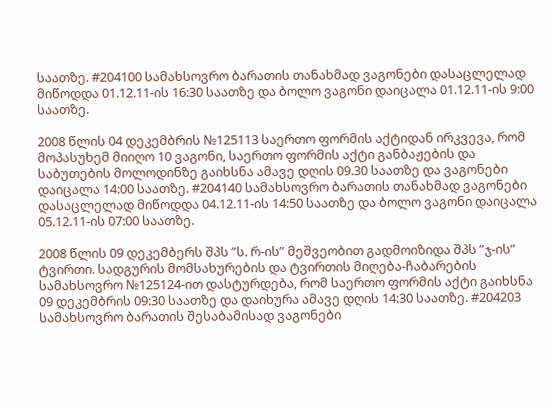საათზე. #204100 სამახსოვრო ბარათის თანახმად ვაგონები დასაცლელად მიწოდდა 01.12.11-ის 16:30 საათზე და ბოლო ვაგონი დაიცალა 01.12.11-ის 9:00 საათზე.

2008 წლის 04 დეკემბრის №125113 საერთო ფორმის აქტიდან ირკვევა, რომ მოპასუხემ მიიღო 10 ვაგონი, საერთო ფორმის აქტი განბაჟების და საბუთების მოლოდინზე გაიხსნა ამავე დღის 09.30 საათზე და ვაგონები დაიცალა 14:00 საათზე. #204140 სამახსოვრო ბარათის თანახმად ვაგონები დასაცლელად მიწოდდა 04.12.11-ის 14:50 საათზე და ბოლო ვაგონი დაიცალა 05.12.11-ის 07:00 საათზე.

2008 წლის 09 დეკემბერს შპს ”ს. რ-ის” მეშვეობით გადმოიზიდა შპს ”ჯ-ის” ტვირთი. სადგურის მომსახურების და ტვირთის მიღება-ჩაბარების სამახსოვრო №125124-ით დასტურდება, რომ საერთო ფორმის აქტი გაიხსნა 09 დეკემბრის 09:30 საათზე და დაიხურა ამავე დღის 14:30 საათზე. #204203 სამახსოვრო ბარათის შესაბამისად ვაგონები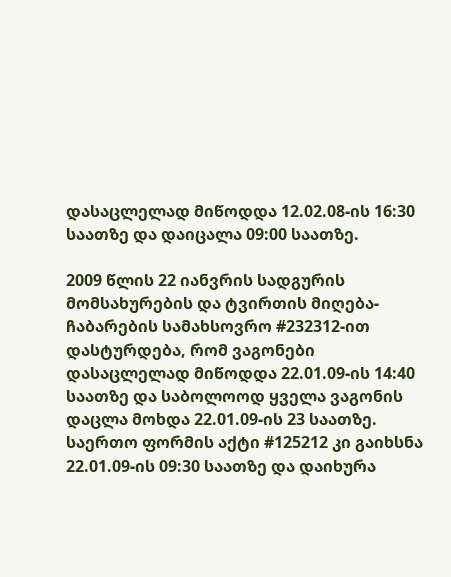დასაცლელად მიწოდდა 12.02.08-ის 16:30 საათზე და დაიცალა 09:00 საათზე.

2009 წლის 22 იანვრის სადგურის მომსახურების და ტვირთის მიღება-ჩაბარების სამახსოვრო #232312-ით დასტურდება, რომ ვაგონები დასაცლელად მიწოდდა 22.01.09-ის 14:40 საათზე და საბოლოოდ ყველა ვაგონის დაცლა მოხდა 22.01.09-ის 23 საათზე. საერთო ფორმის აქტი #125212 კი გაიხსნა 22.01.09-ის 09:30 საათზე და დაიხურა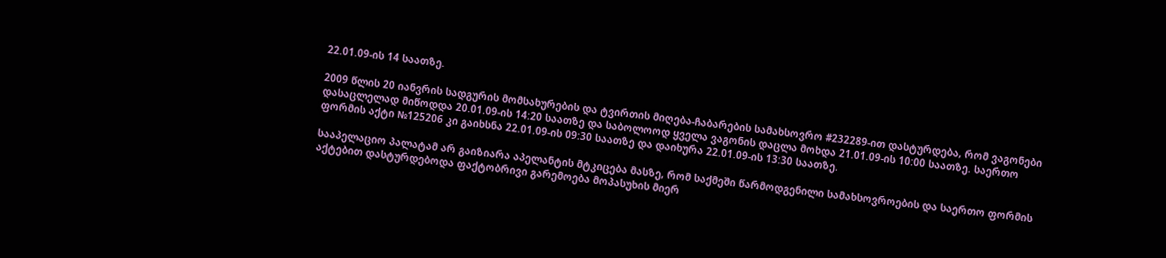22.01.09-ის 14 საათზე.

2009 წლის 20 იანვრის სადგურის მომსახურების და ტვირთის მიღება-ჩაბარების სამახსოვრო #232289-ით დასტურდება, რომ ვაგონები დასაცლელად მიწოდდა 20.01.09-ის 14:20 საათზე და საბოლოოდ ყველა ვაგონის დაცლა მოხდა 21.01.09-ის 10:00 საათზე. საერთო ფორმის აქტი №125206 კი გაიხსნა 22.01.09-ის 09:30 საათზე და დაიხურა 22.01.09-ის 13:30 საათზე.

სააპელაციო პალატამ არ გაიზიარა აპელანტის მტკიცება მასზე, რომ საქმეში წარმოდგენილი სამახსოვროების და საერთო ფორმის აქტებით დასტურდებოდა ფაქტობრივი გარემოება მოპასუხის მიერ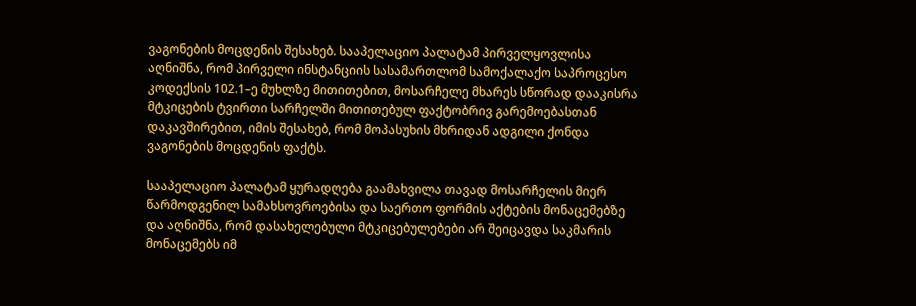ვაგონების მოცდენის შესახებ. სააპელაციო პალატამ პირველყოვლისა აღნიშნა, რომ პირველი ინსტანციის სასამართლომ სამოქალაქო საპროცესო კოდექსის 102.1–ე მუხლზე მითითებით, მოსარჩელე მხარეს სწორად დააკისრა მტკიცების ტვირთი სარჩელში მითითებულ ფაქტობრივ გარემოებასთან დაკავშირებით, იმის შესახებ, რომ მოპასუხის მხრიდან ადგილი ქონდა ვაგონების მოცდენის ფაქტს.

სააპელაციო პალატამ ყურადღება გაამახვილა თავად მოსარჩელის მიერ წარმოდგენილ სამახსოვროებისა და საერთო ფორმის აქტების მონაცემებზე და აღნიშნა, რომ დასახელებული მტკიცებულებები არ შეიცავდა საკმარის მონაცემებს იმ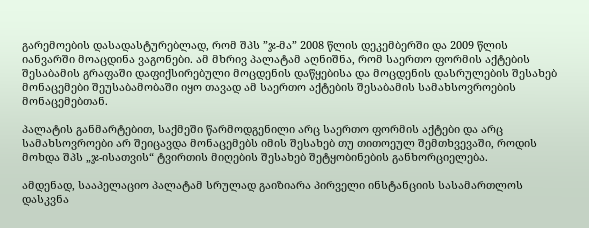გარემოების დასადასტურებლად, რომ შპს ”ჯ-მა” 2008 წლის დეკემბერში და 2009 წლის იანვარში მოაცდინა ვაგონები. ამ მხრივ პალატამ აღნიშნა, რომ საერთო ფორმის აქტების შესაბამის გრაფაში დაფიქსირებული მოცდენის დაწყებისა და მოცდენის დასრულების შესახებ მონაცემები შეუსაბამობაში იყო თავად ამ საერთო აქტების შესაბამის სამახსოვროების მონაცემებთან.

პალატის განმარტებით, საქმეში წარმოდგენილი არც საერთო ფორმის აქტები და არც სამახსოვროები არ შეიცავდა მონაცემებს იმის შესახებ თუ თითოეულ შემთხვევაში, როდის მოხდა შპს „ჯ-ისათვის“ ტვირთის მიღების შესახებ შეტყობინების განხორციელება.

ამდენად, სააპელაციო პალატამ სრულად გაიზიარა პირველი ინსტანციის სასამართლოს დასკვნა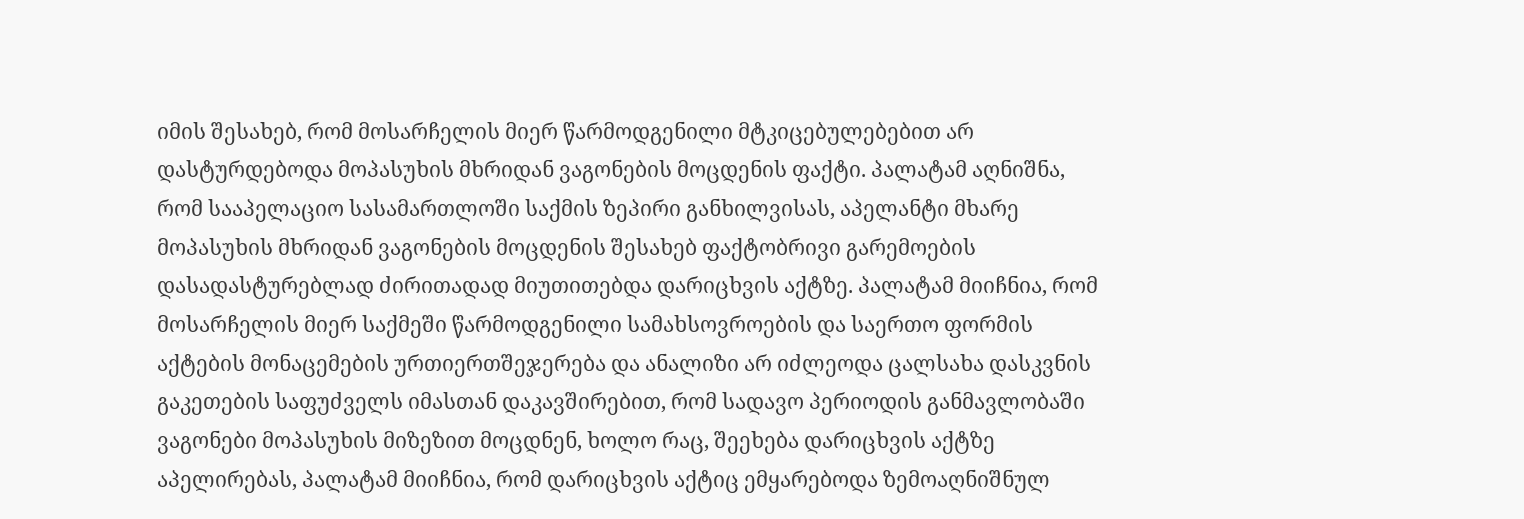იმის შესახებ, რომ მოსარჩელის მიერ წარმოდგენილი მტკიცებულებებით არ დასტურდებოდა მოპასუხის მხრიდან ვაგონების მოცდენის ფაქტი. პალატამ აღნიშნა, რომ სააპელაციო სასამართლოში საქმის ზეპირი განხილვისას, აპელანტი მხარე მოპასუხის მხრიდან ვაგონების მოცდენის შესახებ ფაქტობრივი გარემოების დასადასტურებლად ძირითადად მიუთითებდა დარიცხვის აქტზე. პალატამ მიიჩნია, რომ მოსარჩელის მიერ საქმეში წარმოდგენილი სამახსოვროების და საერთო ფორმის აქტების მონაცემების ურთიერთშეჯერება და ანალიზი არ იძლეოდა ცალსახა დასკვნის გაკეთების საფუძველს იმასთან დაკავშირებით, რომ სადავო პერიოდის განმავლობაში ვაგონები მოპასუხის მიზეზით მოცდნენ, ხოლო რაც, შეეხება დარიცხვის აქტზე აპელირებას, პალატამ მიიჩნია, რომ დარიცხვის აქტიც ემყარებოდა ზემოაღნიშნულ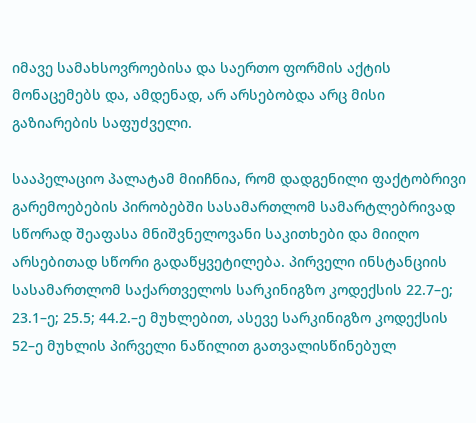იმავე სამახსოვროებისა და საერთო ფორმის აქტის მონაცემებს და, ამდენად, არ არსებობდა არც მისი გაზიარების საფუძველი.

სააპელაციო პალატამ მიიჩნია, რომ დადგენილი ფაქტობრივი გარემოებების პირობებში სასამართლომ სამარტლებრივად სწორად შეაფასა მნიშვნელოვანი საკითხები და მიიღო არსებითად სწორი გადაწყვეტილება. პირველი ინსტანციის სასამართლომ საქართველოს სარკინიგზო კოდექსის 22.7–ე; 23.1–ე; 25.5; 44.2.–ე მუხლებით, ასევე სარკინიგზო კოდექსის 52–ე მუხლის პირველი ნაწილით გათვალისწინებულ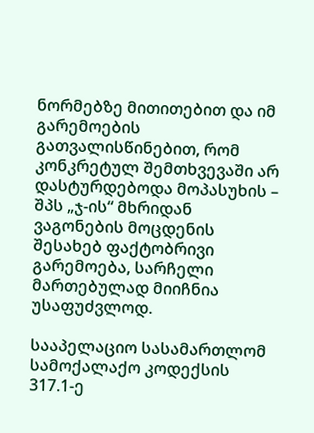ნორმებზე მითითებით და იმ გარემოების გათვალისწინებით, რომ კონკრეტულ შემთხვევაში არ დასტურდებოდა მოპასუხის – შპს „ჯ-ის“ მხრიდან ვაგონების მოცდენის შესახებ ფაქტობრივი გარემოება, სარჩელი მართებულად მიიჩნია უსაფუძვლოდ.

სააპელაციო სასამართლომ სამოქალაქო კოდექსის 317.1-ე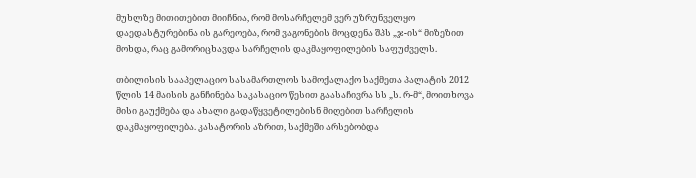მუხლზე მითითებით მიიჩნია, რომ მოსარჩელემ ვერ უზრუნველყო დაედასტურებინა ის გარეოება, რომ ვაგონების მოცდენა შპს „ჯ-ის“ მიზეზით მოხდა, რაც გამორიცხავდა სარჩელის დაკმაყოფილების საფუძველს.

თბილისის სააპელაციო სასამართლოს სამოქალაქო საქმეთა პალატის 2012 წლის 14 მაისის განჩინება საკასაციო წესით გაასაჩივრა სს „ს. რ-მ“, მოითხოვა მისი გაუქმება და ახალი გადაწყვეტილებისნ მიღებით სარჩელის დაკმაყოფილება. კასატორის აზრით, საქმეში არსებობდა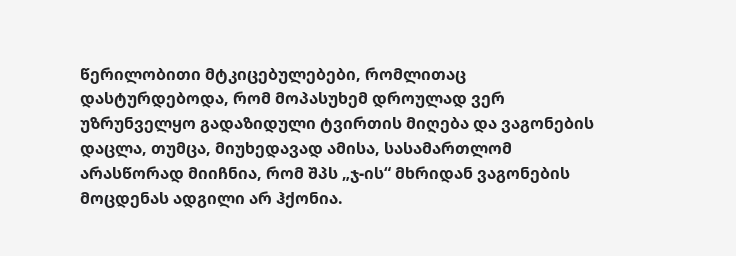წერილობითი მტკიცებულებები, რომლითაც დასტურდებოდა, რომ მოპასუხემ დროულად ვერ უზრუნველყო გადაზიდული ტვირთის მიღება და ვაგონების დაცლა, თუმცა, მიუხედავად ამისა, სასამართლომ არასწორად მიიჩნია, რომ შპს „ჯ-ის“ მხრიდან ვაგონების მოცდენას ადგილი არ ჰქონია.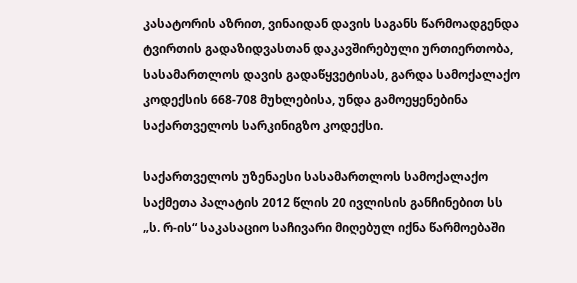კასატორის აზრით, ვინაიდან დავის საგანს წარმოადგენდა ტვირთის გადაზიდვასთან დაკავშირებული ურთიერთობა, სასამართლოს დავის გადაწყვეტისას, გარდა სამოქალაქო კოდექსის 668-708 მუხლებისა, უნდა გამოეყენებინა საქართველოს სარკინიგზო კოდექსი.

საქართველოს უზენაესი სასამართლოს სამოქალაქო საქმეთა პალატის 2012 წლის 20 ივლისის განჩინებით სს „ს. რ-ის“ საკასაციო საჩივარი მიღებულ იქნა წარმოებაში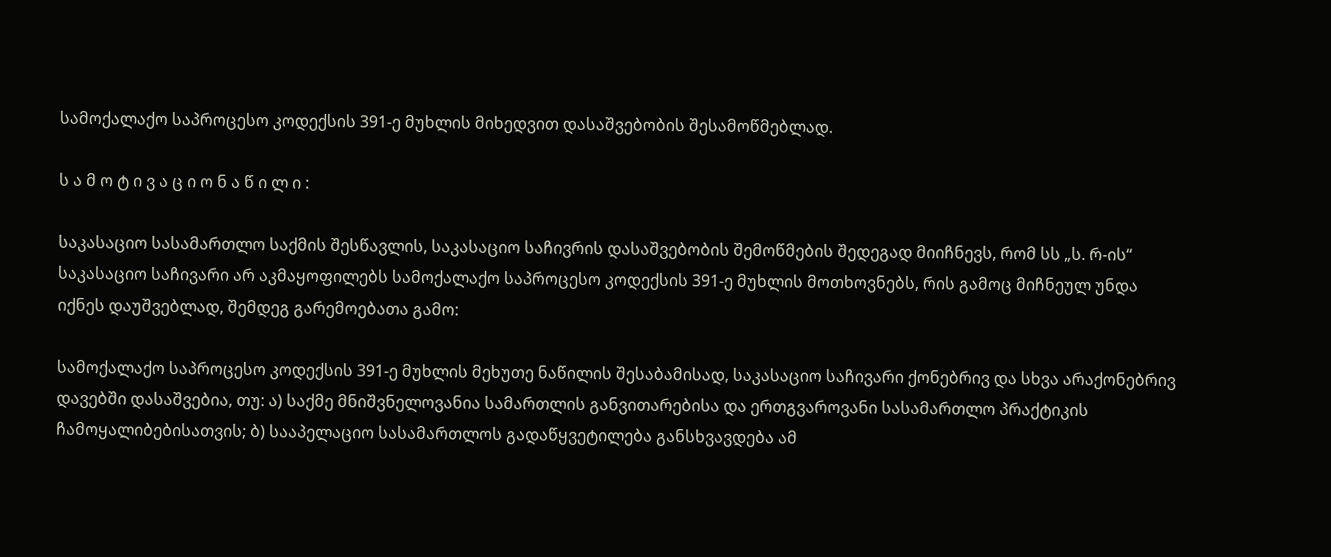სამოქალაქო საპროცესო კოდექსის 391-ე მუხლის მიხედვით დასაშვებობის შესამოწმებლად.

ს ა მ ო ტ ი ვ ა ც ი ო ნ ა წ ი ლ ი :

საკასაციო სასამართლო საქმის შესწავლის, საკასაციო საჩივრის დასაშვებობის შემოწმების შედეგად მიიჩნევს, რომ სს „ს. რ-ის“ საკასაციო საჩივარი არ აკმაყოფილებს სამოქალაქო საპროცესო კოდექსის 391-ე მუხლის მოთხოვნებს, რის გამოც მიჩნეულ უნდა იქნეს დაუშვებლად, შემდეგ გარემოებათა გამო:

სამოქალაქო საპროცესო კოდექსის 391-ე მუხლის მეხუთე ნაწილის შესაბამისად, საკასაციო საჩივარი ქონებრივ და სხვა არაქონებრივ დავებში დასაშვებია, თუ: ა) საქმე მნიშვნელოვანია სამართლის განვითარებისა და ერთგვაროვანი სასამართლო პრაქტიკის ჩამოყალიბებისათვის; ბ) სააპელაციო სასამართლოს გადაწყვეტილება განსხვავდება ამ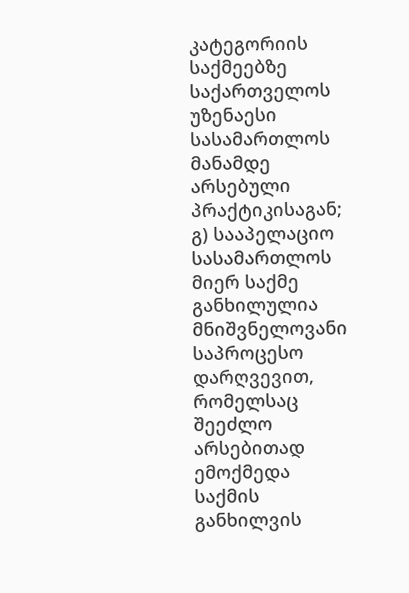კატეგორიის საქმეებზე საქართველოს უზენაესი სასამართლოს მანამდე არსებული პრაქტიკისაგან; გ) სააპელაციო სასამართლოს მიერ საქმე განხილულია მნიშვნელოვანი საპროცესო დარღვევით, რომელსაც შეეძლო არსებითად ემოქმედა საქმის განხილვის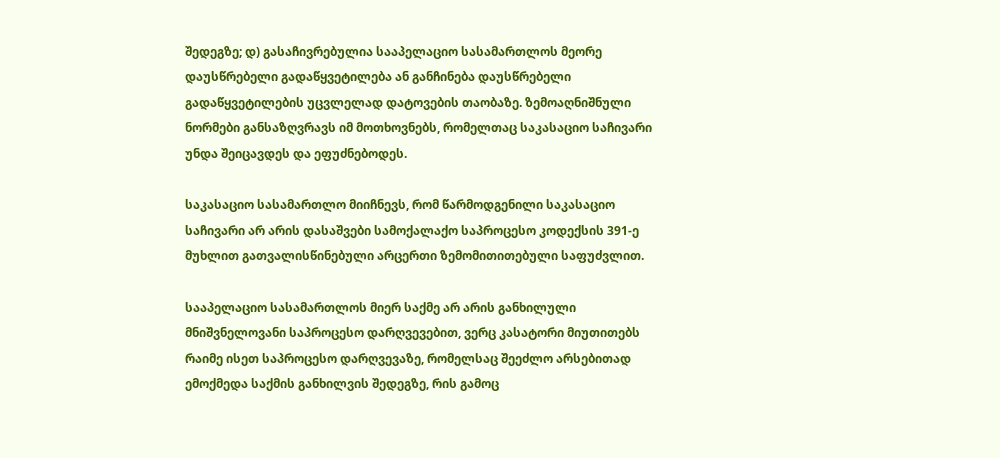შედეგზე; დ) გასაჩივრებულია სააპელაციო სასამართლოს მეორე დაუსწრებელი გადაწყვეტილება ან განჩინება დაუსწრებელი გადაწყვეტილების უცვლელად დატოვების თაობაზე. ზემოაღნიშნული ნორმები განსაზღვრავს იმ მოთხოვნებს, რომელთაც საკასაციო საჩივარი უნდა შეიცავდეს და ეფუძნებოდეს.

საკასაციო სასამართლო მიიჩნევს, რომ წარმოდგენილი საკასაციო საჩივარი არ არის დასაშვები სამოქალაქო საპროცესო კოდექსის 391-ე მუხლით გათვალისწინებული არცერთი ზემომითითებული საფუძვლით.

სააპელაციო სასამართლოს მიერ საქმე არ არის განხილული მნიშვნელოვანი საპროცესო დარღვევებით, ვერც კასატორი მიუთითებს რაიმე ისეთ საპროცესო დარღვევაზე, რომელსაც შეეძლო არსებითად ემოქმედა საქმის განხილვის შედეგზე, რის გამოც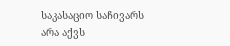საკასაციო საჩივარს არა აქვს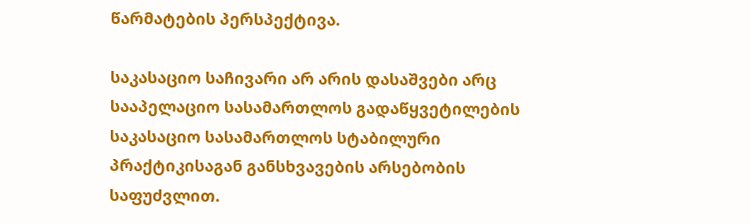წარმატების პერსპექტივა.

საკასაციო საჩივარი არ არის დასაშვები არც სააპელაციო სასამართლოს გადაწყვეტილების საკასაციო სასამართლოს სტაბილური პრაქტიკისაგან განსხვავების არსებობის საფუძვლით.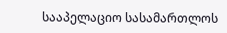სააპელაციო სასამართლოს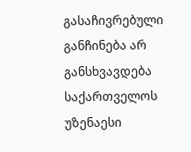გასაჩივრებული განჩინება არ განსხვავდება საქართველოს უზენაესი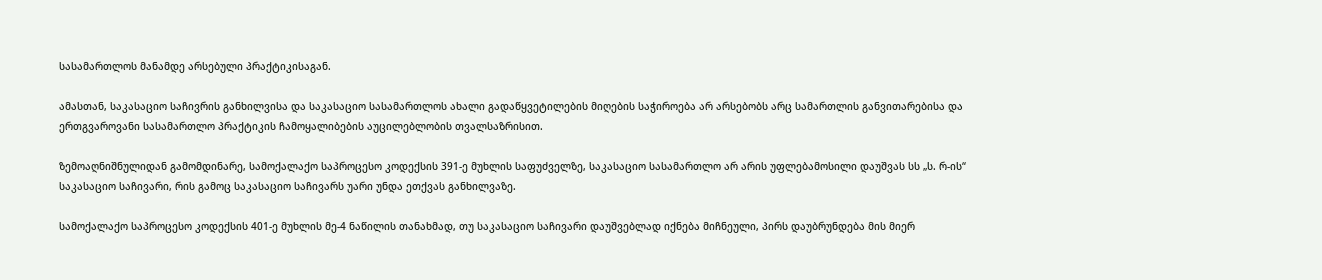სასამართლოს მანამდე არსებული პრაქტიკისაგან.

ამასთან, საკასაციო საჩივრის განხილვისა და საკასაციო სასამართლოს ახალი გადაწყვეტილების მიღების საჭიროება არ არსებობს არც სამართლის განვითარებისა და ერთგვაროვანი სასამართლო პრაქტიკის ჩამოყალიბების აუცილებლობის თვალსაზრისით.

ზემოაღნიშნულიდან გამომდინარე, სამოქალაქო საპროცესო კოდექსის 391-ე მუხლის საფუძველზე, საკასაციო სასამართლო არ არის უფლებამოსილი დაუშვას სს „ს. რ-ის“ საკასაციო საჩივარი, რის გამოც საკასაციო საჩივარს უარი უნდა ეთქვას განხილვაზე.

სამოქალაქო საპროცესო კოდექსის 401-ე მუხლის მე-4 ნაწილის თანახმად, თუ საკასაციო საჩივარი დაუშვებლად იქნება მიჩნეული, პირს დაუბრუნდება მის მიერ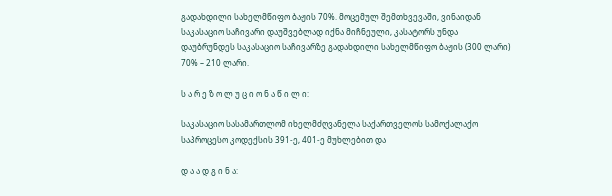გადახდილი სახელმწიფო ბაჟის 70%. მოცემულ შემთხვევაში, ვინაიდან საკასაციო საჩივარი დაუშვებლად იქნა მიჩნეული, კასატორს უნდა დაუბრუნდეს საკასაციო საჩივარზე გადახდილი სახელმწიფო ბაჟის (300 ლარი) 70% – 210 ლარი.

ს ა რ ე ზ ო ლ უ ც ი ო ნ ა წ ი ლ ი:

საკასაციო სასამართლომ იხელმძღვანელა საქართველოს სამოქალაქო საპროცესო კოდექსის 391-ე, 401-ე მუხლებით და

დ ა ა დ გ ი ნ ა: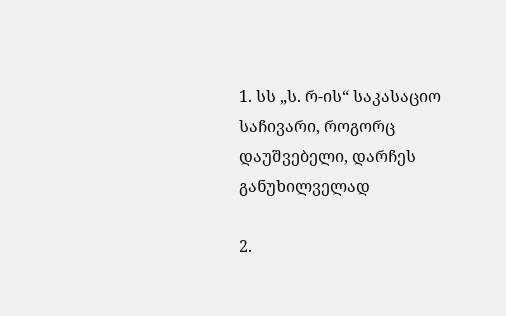1. სს „ს. რ-ის“ საკასაციო საჩივარი, როგორც დაუშვებელი, დარჩეს განუხილველად

2.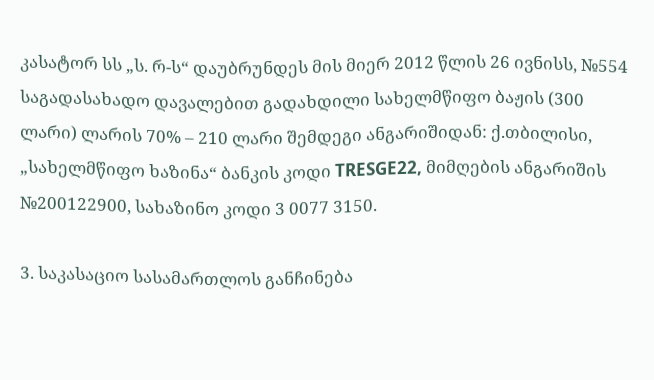კასატორ სს „ს. რ-ს“ დაუბრუნდეს მის მიერ 2012 წლის 26 ივნისს, №554 საგადასახადო დავალებით გადახდილი სახელმწიფო ბაჟის (300 ლარი) ლარის 70% – 210 ლარი შემდეგი ანგარიშიდან: ქ.თბილისი, „სახელმწიფო ხაზინა“ ბანკის კოდი TRESGE22, მიმღების ანგარიშის №200122900, სახაზინო კოდი 3 0077 3150.

3. საკასაციო სასამართლოს განჩინება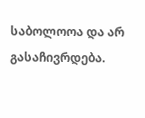საბოლოოა და არ გასაჩივრდება.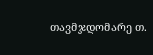თავმჯდომარე თ.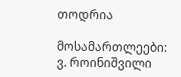თოდრია

მოსამართლეები: ვ. როინიშვილი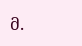მ.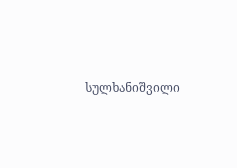სულხანიშვილი